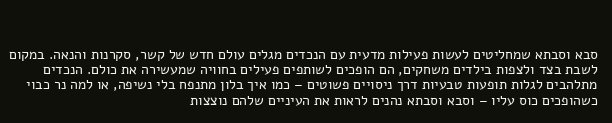סבא וסבתא שמחליטים לעשות פעילות מדעית עם הנכדים מגלים עולם חדש של קשר, סקרנות והנאה. במקום לשבת בצד ולצפות בילדים משחקים, הם הופכים לשותפים פעילים בחוויה שמעשירה את כולם. הנכדים מתלהבים לגלות תופעות טבעיות דרך ניסויים פשוטים – כמו איך בלון מתנפח בלי נשיפה, או למה נר כבוי כשהופכים כוס עליו – וסבא וסבתא נהנים לראות את העיניים שלהם נוצצות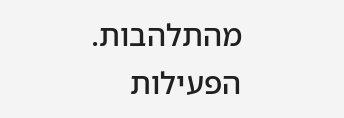מהתלהבות.
הפעילות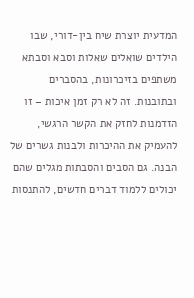המדעית יוצרת שיח בין-דורי, שבו הילדים שואלים שאלות וסבא וסבתא משתפים בזיכרונות, בהסברים ובתובנות. זה לא רק זמן איכות – זו הזדמנות לחזק את הקשר הרגשי, להעמיק את ההיכרות ולבנות גשרים של הבנה. גם הסבים והסבתות מגלים שהם יכולים ללמוד דברים חדשים, להתנסות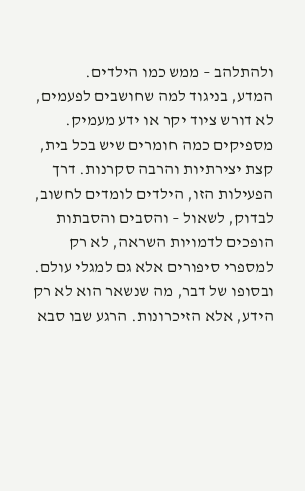ולהתלהב – ממש כמו הילדים.
המדע, בניגוד למה שחושבים לפעמים, לא דורש ציוד יקר או ידע מעמיק. מספיקים כמה חומרים שיש בכל בית, קצת יצירתיות והרבה סקרנות. דרך הפעילות הזו, הילדים לומדים לחשוב, לבדוק, לשאול – והסבים והסבתות הופכים לדמויות השראה, לא רק למספרי סיפורים אלא גם למגלי עולם.
ובסופו של דבר, מה שנשאר הוא לא רק הידע, אלא הזיכרונות. הרגע שבו סבא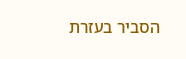הסביר בעזרת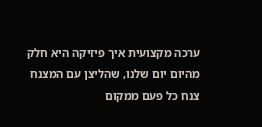ערכה מקצועית איך פיזיקה היא חלק מהיום יום שלנו, שהליצן עם המצנח צנח כל פעם ממקום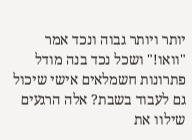יותר ויותר גבוה ונכד אמר "וואו!" ושכל נכד בנה מודל פתרונות חשמלאים אישי שיכול גם לעבוד בשבת? אלה הרגעים שילוו את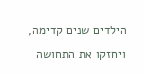הילדים שנים קדימה, ויחזקו את התחושה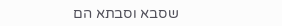שסבא וסבתא הם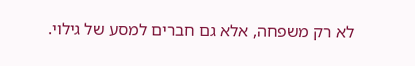לא רק משפחה, אלא גם חברים למסע של גילוי.